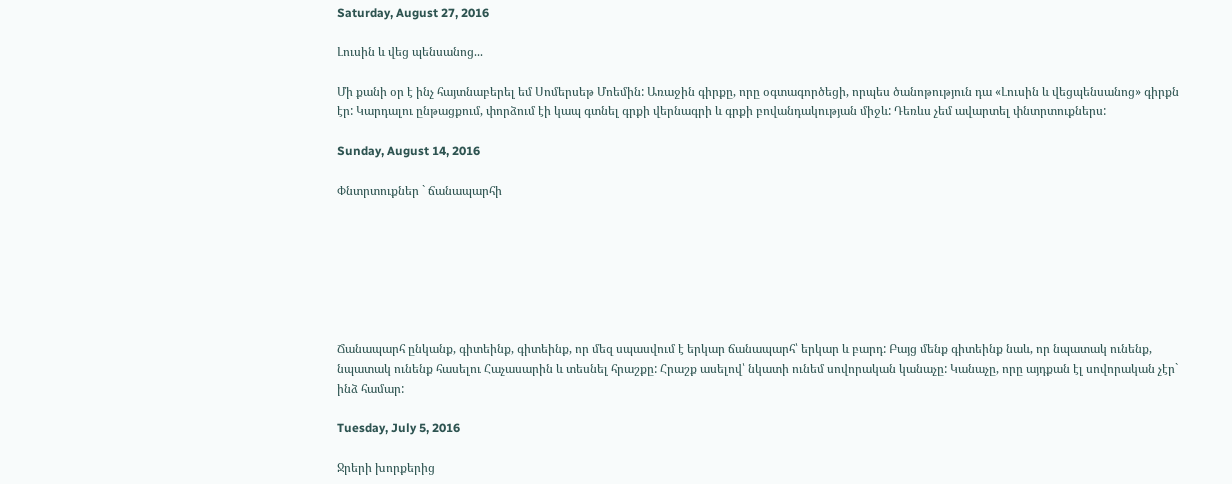Saturday, August 27, 2016

Լուսին և վեց պենսանոց...

Մի քանի օր է ինչ հայտնաբերել եմ Սոմերսեթ Մոեմին: Առաջին գիրքը, որը օգտագործեցի, որպես ծանոթություն դա «Լուսին և վեցպենսանոց» գիրքն էր: Կարդալու ընթացքում, փորձում էի կապ գտնել գրքի վերնագրի և գրքի բովանդակության միջև: Դեռևս չեմ ավարտել փնտրտուքներս:

Sunday, August 14, 2016

Փնտրտուքներ ` ճանապարհի







Ճանապարհ ընկանք, գիտեինք, գիտեինք, որ մեզ սպասվում է երկար ճանապարհ՝ երկար և բարդ: Բայց մենք գիտեինք նաև, որ նպատակ ունենք, նպատակ ունենք հասելու Հաչասարին և տեսնել հրաշքը: Հրաշք ասելով՝ նկատի ունեմ սովորական կանաչը: Կանաչը, որը այդքան էլ սովորական չէր` ինձ համար:

Tuesday, July 5, 2016

Ջրերի խորքերից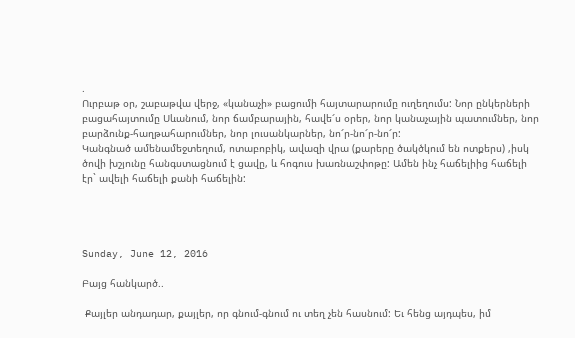.
Ուրբաթ օր, շաբաթվա վերջ, «կանաչի» բացումի հայտարարումը ուղեղումս: Նոր ընկերների բացահայտումը Սևանում, նոր ճամբարային, հավե՜ս օրեր, նոր կանաչային պատումներ, նոր բարձունք-հաղթահարումներ, նոր լուսանկարներ, նո՜ր-նո՜ր-նո՜ր:
Կանգնած ամենամեջտեղում, ոտաբոբիկ, ավազի վրա (քարերը ծակծկում են ոտքերս) ,իսկ ծովի խշյունը հանգստացնում է ցավը, և հոգուս խառնաշփոթը: Ամեն ինչ հաճելիից հաճելի էր` ավելի հաճելի քանի հաճելին:




Sunday, June 12, 2016

Բայց հանկարծ..

 Քայլեր անդադար, քայլեր, որ գնում-գնում ու տեղ չեն հասնում: Եւ հենց այդպես, իմ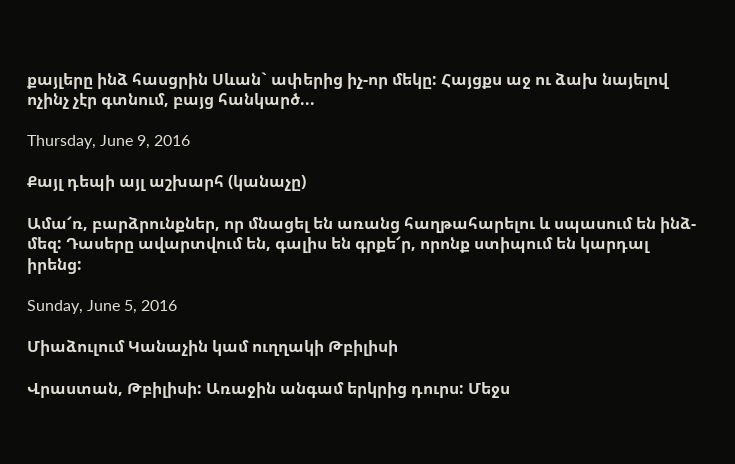քայլերը ինձ հասցրին Սևան` ափերից իչ-որ մեկը: Հայցքս աջ ու ձախ նայելով ոչինչ չէր գտնում, բայց հանկարծ...

Thursday, June 9, 2016

Քայլ դեպի այլ աշխարհ (կանաչը)

Ամա՜ռ, բարձրունքներ, որ մնացել են առանց հաղթահարելու և սպասում են ինձ-մեզ: Դասերը ավարտվում են, գալիս են գրքե՜ր, որոնք ստիպում են կարդալ իրենց:

Sunday, June 5, 2016

Միաձուլում Կանաչին կամ ուղղակի Թբիլիսի

Վրաստան, Թբիլիսի: Առաջին անգամ երկրից դուրս: Մեջս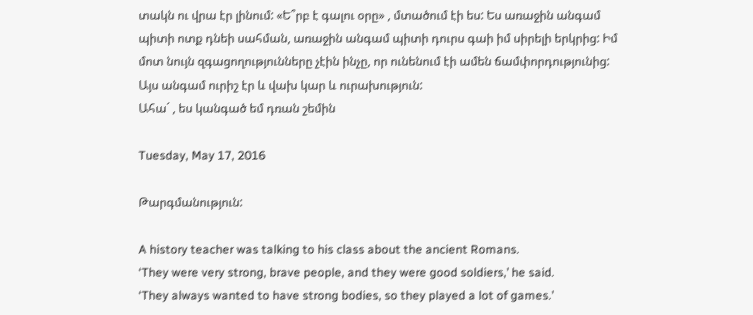տակն ու վրա էր լինում: «Ե՞րբ է գալու օրը» , մտածում էի ես: Ես առաջին անգամ պիտի ոտք դնեի սահման, առաջին անգամ պիտի դուրս գաի իմ սիրելի երկրից: Իմ մոտ նույն զգացողությունները չէին ինչը, որ ունենում էի ամեն ճամփորդությունից: Այս անգամ ուրիշ էր և վախ կար և ուրախություն:
Ահա´ , ես կանգած եմ դռան շեմին

Tuesday, May 17, 2016

Թարգմանություն:

A history teacher was talking to his class about the ancient Romans.
‘They were very strong, brave people, and they were good soldiers,’ he said.
‘They always wanted to have strong bodies, so they played a lot of games.’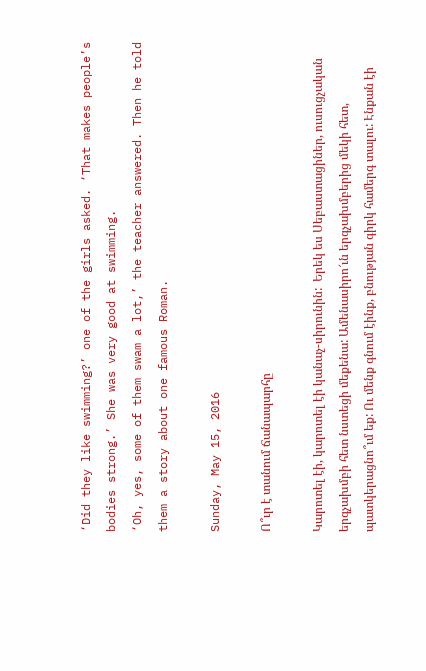‘Did they like swimming?’ one of the girls asked. ‘That makes people’s
bodies strong.’ She was very good at swimming.
‘Oh, yes, some of them swam a lot,’ the teacher answered. Then he told
them a story about one famous Roman.

Sunday, May 15, 2016

Ո՞ւր է տանում ճանապարհը

Կարոտել էի, կարոտել էի կանաչ-սիրունին:  Երեկ ես Սեբաստացիներ, ուսուցչական երգչախմբի հետ նստեցի մեքենա: Ամենասիրո՜ւն երգչախմբերից մեկի հետ, պատկերացնո՞ւմ եք: Ու մենք գնում էինք, բնության գիրկ համերգ տալու: Էնքան էի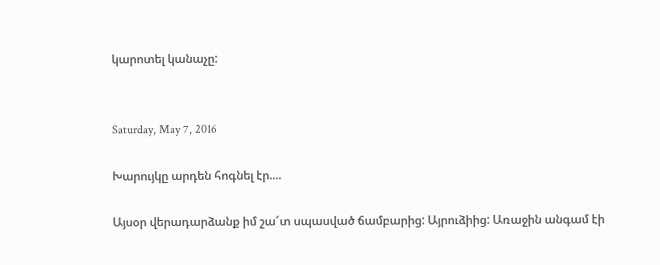կարոտել կանաչը:


Saturday, May 7, 2016

Խարույկը արդեն հոգնել էր....

Այսօր վերադարձանք իմ շա՜տ սպասված ճամբարից: Այրուձիից: Առաջին անգամ էի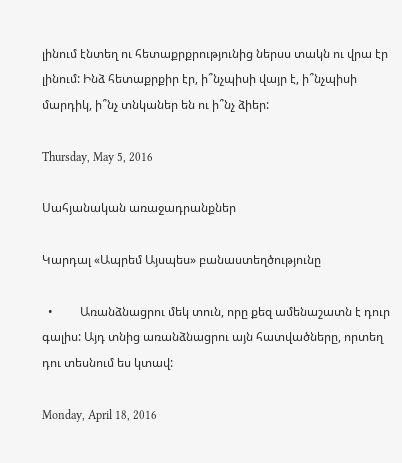լինում էնտեղ ու հետաքրքրությունից ներսս տակն ու վրա էր լինում: Ինձ հետաքրքիր էր, ի՞նչպիսի վայր է, ի՞նչպիսի մարդիկ, ի՞նչ տնկաներ են ու ի՞նչ ձիեր:

Thursday, May 5, 2016

Սահյանական առաջադրանքներ

Կարդալ «Ապրեմ Այսպես» բանաստեղծությունը

  •         Առանձնացրու մեկ տուն, որը քեզ ամենաշատն է դուր գալիս: Այդ տնից առանձնացրու այն հատվածները, որտեղ դու տեսնում ես կտավ:

Monday, April 18, 2016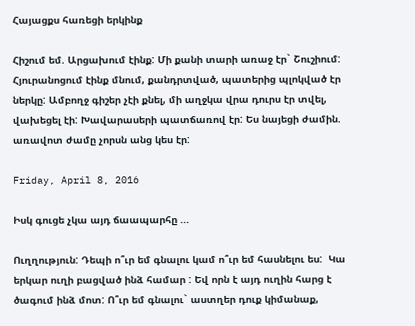Հայացքս հառեցի երկինք

Հիշում եմ. Արցախում էինք: Մի քանի տարի առաջ էր` Շուշիում: Հյուրանոցում էինք մնում, քանդրտված, պատերից պլոկված էր ներկը: Ամբողջ գիշեր չէի քնել, մի աղջկա վրա դուրս էր տվել, վախեցել էի: Խավարասերի պատճառով էր: Ես նայեցի ժամին. առավոտ ժամը չորսն անց կես էր:

Friday, April 8, 2016

Իսկ գուցե չկա այդ ճաապարհը ...

Ուղղություն: Դեպի ո՞ւր եմ գնալու կամ ո՞ւր եմ հասնելու ես:  Կա երկար ուղի բացված ինձ համար : Եվ որն է այդ ուղին հարց է ծագում ինձ մոտ: Ո՞ւր եմ գնալու` աստղեր դուք կիմանաք,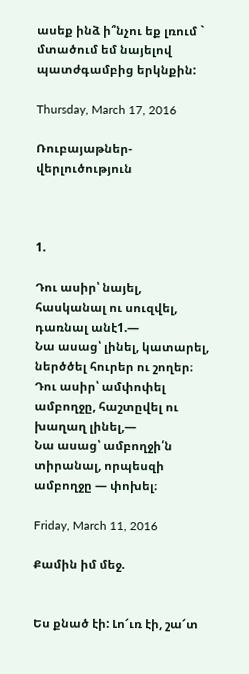ասեք ինձ ի՞նչու եք լռում ` մտածում եմ նայելով պատժգամբից երկնքին:

Thursday, March 17, 2016

Ռուբայաթներ-վերլուծություն



1.

Դու ասիր՝ նայել, հասկանալ ու սուզվել, դառնալ անէ1.—
Նա ասաց՝ լինել, կատարել, ներծծել հուրեր ու շողեր։
Դու ասիր՝ ամփոփել ամբողջը, հաշտըվել ու խաղաղ լինել,—
Նա ասաց՝ ամբողջի՛ն տիրանալ, որպեսզի ամբողջը — փոխել։

Friday, March 11, 2016

Քամին իմ մեջ.


Ես քնած էի: Լո՜ւռ էի, շա՜տ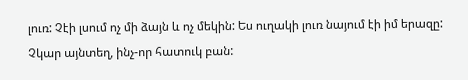լուռ: Չէի լսում ոչ մի ձայն և ոչ մեկին: Ես ուղակի լուռ նայում էի իմ երազը: Չկար այնտեղ, ինչ-որ հատուկ բան: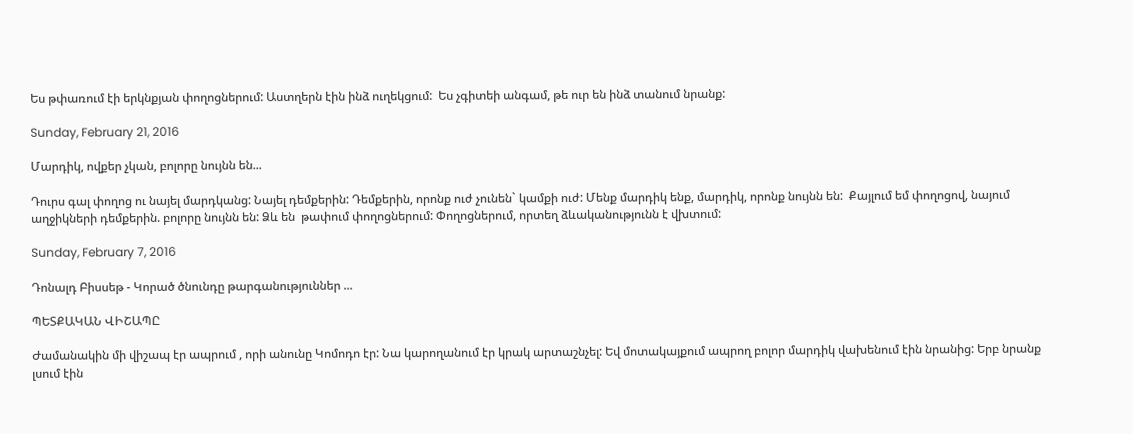Ես թփառում էի երկնքյան փողոցներում: Աստղերն էին ինձ ուղեկցում:  Ես չգիտեի անգամ, թե ուր են ինձ տանում նրանք:

Sunday, February 21, 2016

Մարդիկ, ովքեր չկան, բոլորը նույնն են...

Դուրս գալ փողոց ու նայել մարդկանց: Նայել դեմքերին: Դեմքերին, որոնք ուժ չունեն` կամքի ուժ: Մենք մարդիկ ենք, մարդիկ, որոնք նույնն են:  Քայլում եմ փողոցով, նայում աղջիկների դեմքերին. բոլորը նույնն են: Ձև են  թափում փողոցներում: Փողոցներում, որտեղ ձևականությունն է վխտում:

Sunday, February 7, 2016

Դոնալդ Բիսսեթ - Կորած ծնունդը թարգանություններ ...

ՊԵՏՔԱԿԱՆ ՎԻՇԱՊԸ

Ժամանակին մի վիշապ էր ապրում , որի անունը Կոմոդո էր: Նա կարողանում էր կրակ արտաշնչել: Եվ մոտակայքում ապրող բոլոր մարդիկ վախենում էին նրանից: Երբ նրանք լսում էին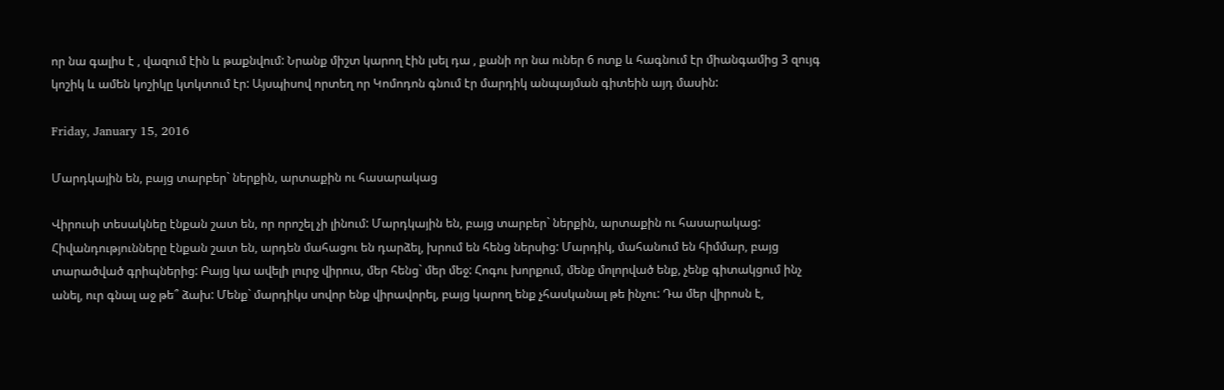որ նա գալիս է , վազում էին և թաքնվում: Նրանք միշտ կարող էին լսել դա , քանի որ նա ուներ 6 ոտք և հագնում էր միանգամից 3 զույգ կոշիկ և ամեն կոշիկը կտկտում էր: Այսպիսով որտեղ որ Կոմոդոն գնում էր մարդիկ անպայման գիտեին այդ մասին:

Friday, January 15, 2016

Մարդկային են, բայց տարբեր` ներքին, արտաքին ու հասարակաց

Վիրուսի տեսակնեը էնքան շատ են, որ որոշել չի լինում: Մարդկային են, բայց տարբեր` ներքին, արտաքին ու հասարակաց: Հիվանդությունները էնքան շատ են, արդեն մահացու են դարձել, խրում են հենց ներսից: Մարդիկ, մահանում են հիմմար, բայց տարածված գրիպներից: Բայց կա ավելի լուրջ վիրուս, մեր հենց` մեր մեջ: Հոգու խորքում, մենք մոլորված ենք, չենք գիտակցում ինչ անել, ուր գնալ աջ թե՞ ձախ: Մենք` մարդիկս սովոր ենք վիրավորել, բայց կարող ենք չհասկանալ թե ինչու: Դա մեր վիրոսն է,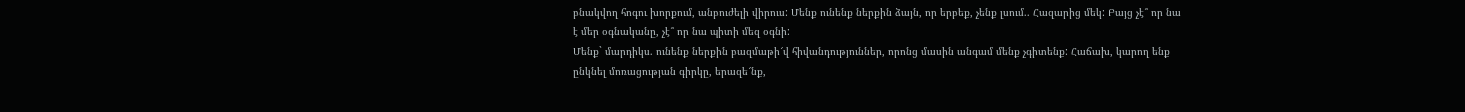բնակվող հոգու խորքում, անբուժելի վիրուս: Մենք ունենք ներքին ձայն, որ երբեք, չենք լսում.. Հազարից մեկ: Բայց չէ՞ որ նա է մեր օգնականը, չէ՞ որ նա պիտի մեզ օգնի:
Մենք` մարդիկս. ունենք ներքին բազմաթի՜վ հիվանդություններ, որոնց մասին անգամ մենք չգիտենք: Հաճախ, կարող ենք ընկնել մոռացության գիրկը, երազե՜նք,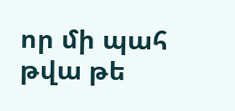որ մի պահ թվա թե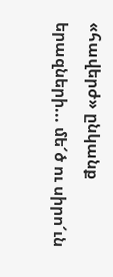«հավերժ» ընկանք երազների... մե՜ծ ու սիրո՜ւն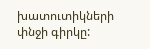խատուտիկների փնջի գիրկը: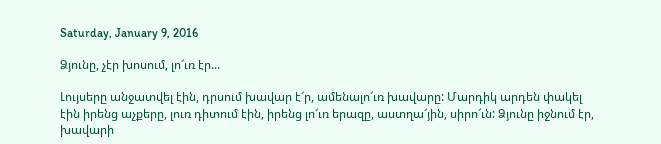Saturday, January 9, 2016

Ձյունը, չէր խոսում, լո՜ւռ էր...

Լույսերը անջատվել էին, դրսում խավար է՜ր, ամենալո՜ւռ խավարը: Մարդիկ արդեն փակել էին իրենց աչքերը, լուռ դիտում էին, իրենց լո՜ւռ երազը, աստղա՜յին, սիրո՜ւն: Ձյունը իջնում էր, խավարի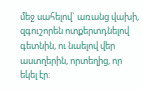մեջ սահելով` առանց վախի, զգուշորեն ոտքերտդնելով գետնին, ու նաելով վեր աստղերին, որտեղից, որ եկել էր: